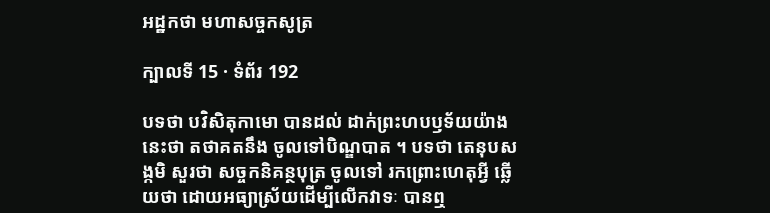អដ្ឋកថា មហាសច្ចកសូត្រ

ក្បាលទី 15 · ទំព័រ 192

បទថា បវិសិតុកាមោ បានដល់ ដាក់ព្រះហបឫទ័យយ៉ាងនេះថា តថាគតនឹង ចូលទៅបិណ្ឌបាត ។ បទថា តេនុបសង្កមិ សួរថា សច្ចកនិគន្ថបុត្រ ចូលទៅ រកព្រោះហេតុអ្វី ឆ្លើយថា ដោយអធ្យាស្រ័យដើម្បីលើកវាទៈ បានឮ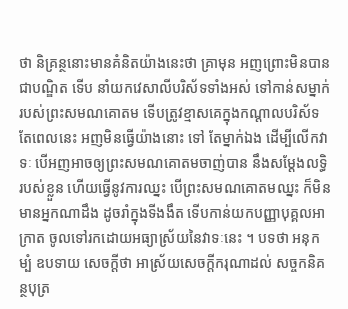ថា និគ្រន្ថនោះមានគំនិតយ៉ាងនេះថា គ្រាមុន អញព្រោះមិនបានជាបណ្ឌិត ទើប នាំយកវេសាលីបរិស័ទទាំងអស់ ទៅកាន់សម្នាក់របស់ព្រះសមណគោតម ទើបត្រូវខ្មាសគេក្នុងកណ្តាលបរិស័ទ តែពេលនេះ អញមិនធ្វើយ៉ាងនោះ ទៅ តែម្នាក់ឯង ដើម្បីលើកវាទៈ បើអញអាចឲ្យព្រះសមណគោតមចាញ់បាន នឹងសម្តែងលទ្ធិរបស់ខ្លួន ហើយធ្វើនូវការឈ្នះ បើព្រះសមណគោតមឈ្នះ ក៏មិនមានអ្នកណាដឹង ដូចរាំក្នុងទីងងឹត ទើបកាន់យកបញ្ញាបុគ្គលអាក្រាត ចូលទៅរកដោយអធ្យាស្រ័យនៃវាទៈនេះ ។ បទថា អនុកម្បំ ឧបទាយ សេចក្តីថា អាស្រ័យសេចក្តីករុណាដល់ សច្ចកនិគន្ថបុត្រ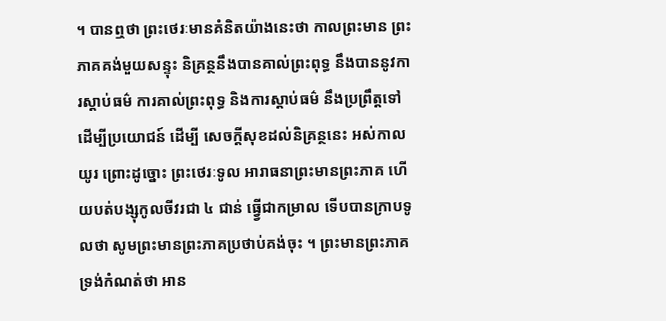។ បានឮថា ព្រះថេរៈមានគំនិតយ៉ាងនេះថា កាលព្រះមាន ព្រះភាគគង់មួយសន្ទុះ និគ្រន្ថនឹងបានគាល់ព្រះពុទ្ធ នឹងបាននូវការស្តាប់ធម៌ ការគាល់ព្រះពុទ្ធ និងការស្តាប់ធម៌ នឹងប្រព្រឹត្តទៅដើម្បីប្រយោជន៍ ដើម្បី សេចក្តីសុខដល់និគ្រន្ថនេះ អស់កាលយូរ ព្រោះដូច្នោះ ព្រះថេរៈទូល អារាធនាព្រះមានព្រះភាគ ហើយបត់បង្សុកូលចីវរជា ៤ ជាន់ ធ្វ្វើជាកម្រាល ទើបបានក្រាបទូលថា សូមព្រះមានព្រះភាគប្រថាប់គង់ចុះ ។ ព្រះមានព្រះភាគ ទ្រង់កំណត់ថា អាន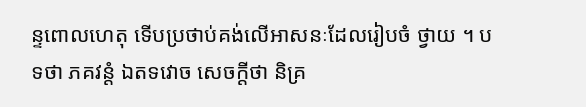ន្ទពោលហេតុ ទើបប្រថាប់គង់លើអាសនៈដែលរៀបចំ ថ្វាយ ។ បទថា ភគវន្តំ ឯតទវោច សេចក្តីថា និគ្រ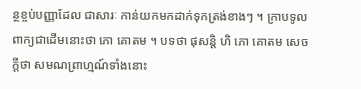ន្ថខ្ចប់បញ្ញាដែល ជាសារៈ កាន់យកមកដាក់ទុកត្រង់ខាងៗ ។ ក្រាបទូលពាក្យជាដើមនោះថា ភោ គោតម ។ បទថា ផុសន្តិ ហិ ភោ គោតម សេចក្តីថា សមណព្រាហ្មណ៍ទាំងនោះ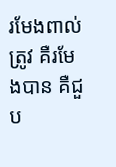រមែងពាល់ត្រូវ គឺរមែងបាន គឺជួប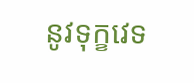នូវទុក្ខវេទ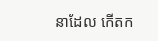នាដែល កើតក